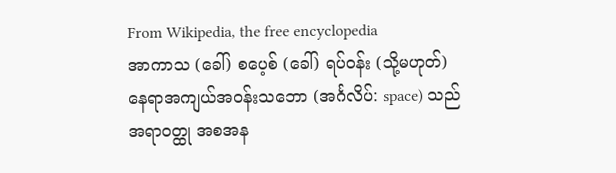From Wikipedia, the free encyclopedia
အာကာသ (ခေါ်) စပေ့စ် (ခေါ်) ရပ်ဝန်း (သို့မဟုတ်) နေရာအကျယ်အဝန်းသဘော (အင်္ဂလိပ်: space) သည် အရာဝတ္ထု အစအန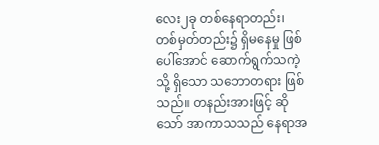လေး၂ခု တစ်နေရာတည်း၊ တစ်မှတ်တည်း၌ ရှိမနေမှု ဖြစ်ပေါ်အောင် ဆောက်ရွက်သကဲ့သို့ ရှိသော သဘောတရား ဖြစ်သည်။ တနည်းအားဖြင့် ဆိုသော် အာကာသသည် နေရာအ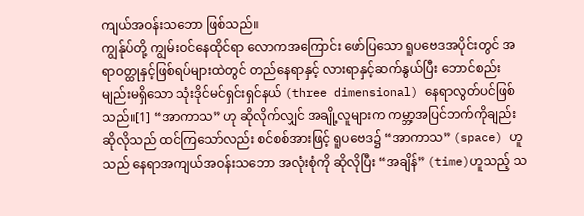ကျယ်အဝန်းသဘော ဖြစ်သည်။
ကျွန်ုပ်တို့ ကျွမ်းဝင်နေထိုင်ရာ လောကအကြောင်း ဖော်ပြသော ရူပဗေဒအပိုင်းတွင် အရာဝတ္ထုနှင့်ဖြစ်ရပ်များထဲတွင် တည်နေရာနှင့် လားရာနှင့်ဆက်နွယ်ပြီး ဘောင်စည်းမျည်းမရှိသော သုံးဒိုင်မင်ရှင်းရှင်နယ် (three dimensional) နေရာလွတ်ပင်ဖြစ်သည်။[1] “အာကာသ” ဟု ဆိုလိုက်လျှင် အချို့လူများက ကမ္ဘာ့အပြင်ဘက်ကိုချည်း ဆိုလိုသည် ထင်ကြသော်လည်း စင်စစ်အားဖြင့် ရူပဗေဒ၌ “အာကာသ” (space) ဟူသည် နေရာအကျယ်အဝန်းသဘော အလုံးစုံကို ဆိုလိုပြီး “အချိန်” (time)ဟူသည့် သ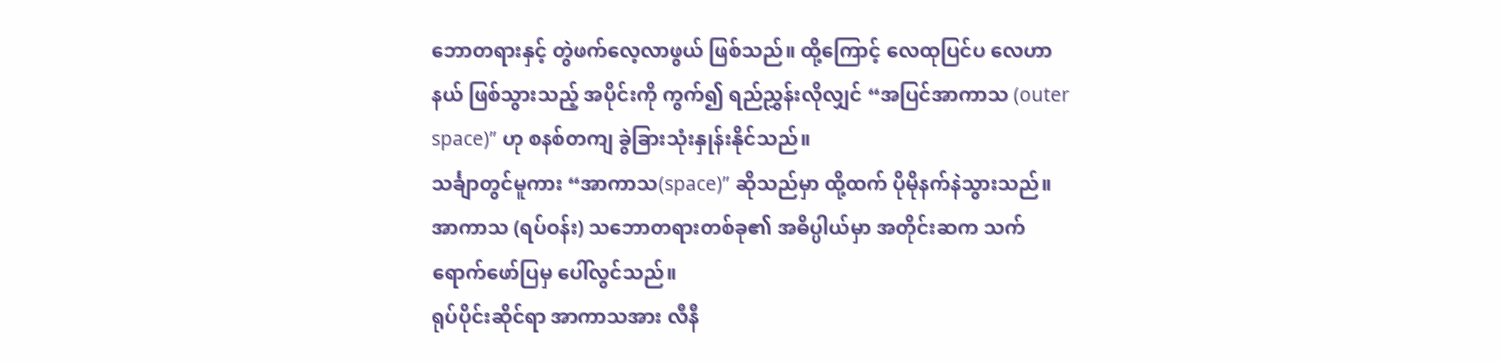ဘောတရားနှင့် တွဲဖက်လေ့လာဖွယ် ဖြစ်သည်။ ထို့ကြောင့် လေထုပြင်ပ လေဟာနယ် ဖြစ်သွားသည့် အပိုင်းကို ကွက်၍ ရည်ညွှန်းလိုလျှင် “အပြင်အာကာသ (outer space)” ဟု စနစ်တကျ ခွဲခြားသုံးနှုန်းနိုင်သည်။
သင်္ချာတွင်မူကား “အာကာသ(space)” ဆိုသည်မှာ ထို့ထက် ပိုမိုနက်နဲသွားသည်။
အာကာသ (ရပ်ဝန်း) သဘောတရားတစ်ခု၏ အဓိပ္ပါယ်မှာ အတိုင်းဆက သက်ရောက်ဖော်ပြမှ ပေါ်လွင်သည်။
ရုပ်ပိုင်းဆိုင်ရာ အာကာသအား လီနီ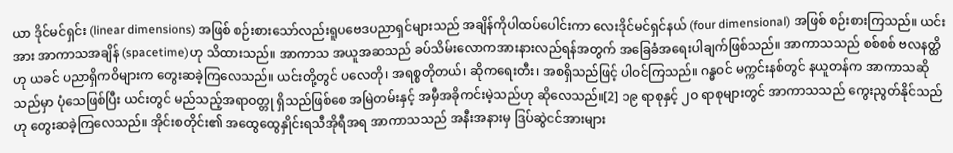ယာ ဒိုင်မင်ရှင်း (linear dimensions) အဖြစ် စဉ်းစားသော်လည်းရူပဗေဒပညာရှင်များသည် အချိန်ကိုပါထပ်ပေါင်းကာ လေးဒိုင်မင်ရှင်နယ် (four dimensional) အဖြစ် စဉ်းစားကြသည်။ ယင်းအား အာကာသအချိန် (spacetime)ဟု သိထားသည်။ အာကာသ အယူအဆသည် ခပ်သိမ်းလောကအားနားလည်ရန်အတွက် အခြေခံအရေးပါချက်ဖြစ်သည်။ အာကာသသည် စစ်စစ် ဗလနတ္ထိဟု ယခင် ပညာရှိကဝိများက တွေးဆခဲ့ကြလေသည်။ ယင်းတို့တွင် ပလေတို၊ အရစ္စတိုတယ်၊ ဆိုကရေးတီး၊ အစရှိသည်ဖြင့် ပါဝင်ကြသည်။ ဂန္ဓဝင် မက္ကင်းနစ်တွင် နယူတန်က အာကာသဆိုသည်မှာ ပုံသေဖြစ်ပြီး ယင်းတွင် မည်သည့်အရာဝတ္တု ရှိသည်ဖြစ်စေ အမြဲတမ်းနှင့် အမှီအခိုကင်းမဲ့သည်ဟု ဆိုလေသည်။[2] ၁၉ ရာစုနှင့် ၂ဝ ရာစုများတွင် အာကာသသည် ကွေးညွတ်နိုင်သည်ဟု တွေးဆခဲ့ကြလေသည်။ အိုင်းစတိုင်း၏ အထွေထွေနှိုင်းရသီအိုရီအရ အာကာသသည် အနီးအနားမှ ဒြပ်ဆွဲငင်အားများ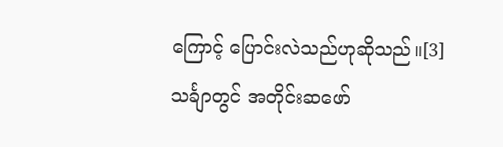ကြောင့် ပြောင်းလဲသည်ဟုဆိုသည်။[3]
သင်္ချာတွင် အတိုင်းဆဖော်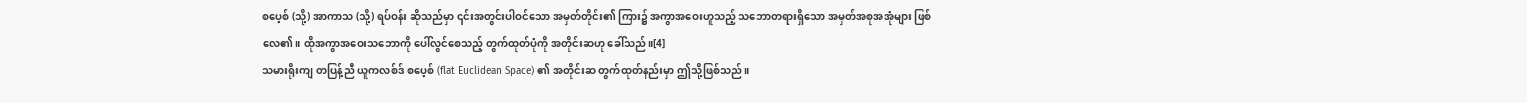စပေ့စ် (သို့) အာကာသ (သို့) ရပ်ဝန်း ဆိုသည်မှာ ၎င်းအတွင်းပါဝင်သော အမှတ်တိုင်း၏ ကြား၌ အကွာအဝေးဟူသည့် သဘောတရားရှိသော အမှတ်အစုအအုံများ ဖြစ်လေ၏။ ထိုအကွာအဝေးသဘောကို ပေါ်လွင်စေသည့် တွက်ထုတ်ပုံကို အတိုင်းဆဟု ခေါ်သည်။[4]
သမားရိုးကျ တပြန့်ညီ ယူကလစ်ဒ် စပေ့စ် (flat Euclidean Space) ၏ အတိုင်းဆ တွက်ထုတ်နည်းမှာ ဤသို့ဖြစ်သည်။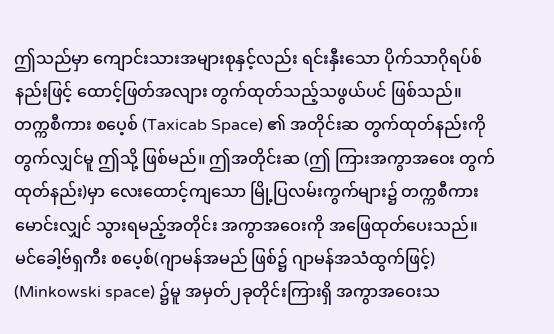ဤသည်မှာ ကျောင်းသားအများစုနှင့်လည်း ရင်းနှီးသော ပိုက်သာဂိုရပ်စ်နည်းဖြင့် ထောင့်ဖြတ်အလျား တွက်ထုတ်သည့်သဖွယ်ပင် ဖြစ်သည်။
တက္ကစီကား စပေ့စ် (Taxicab Space) ၏ အတိုင်းဆ တွက်ထုတ်နည်းကို တွက်လျှင်မူ ဤသို့ ဖြစ်မည်။ ဤအတိုင်းဆ (ဤ ကြားအကွာအဝေး တွက်ထုတ်နည်း)မှာ လေးထောင့်ကျသော မြို့ပြလမ်းကွက်များ၌ တက္ကစီကား မောင်းလျှင် သွားရမည့်အတိုင်း အကွာအဝေးကို အဖြေထုတ်ပေးသည်။
မင်ခေါ့ဗ်ရှကီး စပေ့စ်(ဂျာမန်အမည် ဖြစ်၌ ဂျာမန်အသံထွက်ဖြင့်) (Minkowski space) ၌မူ အမှတ်၂ခုတိုင်းကြားရှိ အကွာအဝေးသ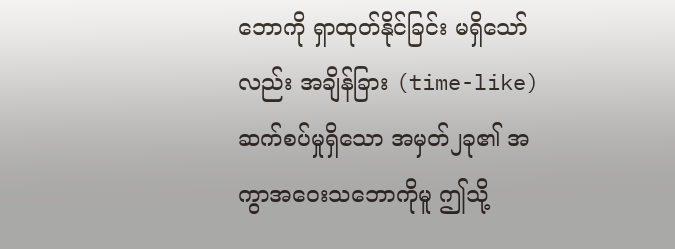ဘောကို ရှာထုတ်နိုင်ခြင်း မရှိသော်လည်း အချိန်ခြား (time-like) ဆက်စပ်မှုရှိသော အမှတ်၂ခု၏ အကွာအဝေးသဘောကိုမူ ဤသို့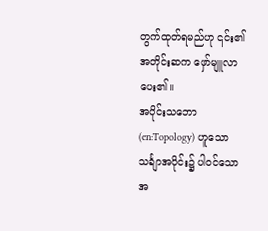တွက်ထုတ်ရမည်ဟု ၎င်း၏ အတိုင်းဆက ဖှော်မျူလာ ပေး၏။
အပိုင်းသဘော (en:Topology) ဟူသော သင်္ချာအပိုင်း၌ ပါဝင်သော အ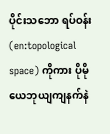ပိုင်းသဘော ရပ်ဝန်း (en:topological space) ကိုကား ပိုမို ယေဘုယျကျနက်နဲ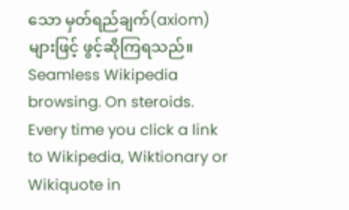သော မှတ်ရည်ချက်(axiom) များဖြင့် ဖွင့်ဆိုကြရသည်။
Seamless Wikipedia browsing. On steroids.
Every time you click a link to Wikipedia, Wiktionary or Wikiquote in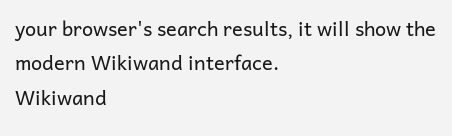your browser's search results, it will show the modern Wikiwand interface.
Wikiwand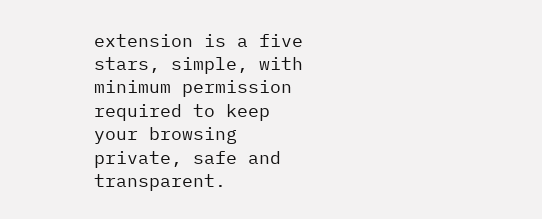extension is a five stars, simple, with minimum permission required to keep your browsing private, safe and transparent.